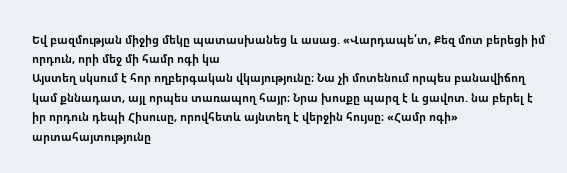Եվ բազմության միջից մեկը պատասխանեց և ասաց. «Վարդապե՛տ, Քեզ մոտ բերեցի իմ որդուն, որի մեջ մի համր ոգի կա
Այստեղ սկսում է հոր ողբերգական վկայությունը։ Նա չի մոտենում որպես բանավիճող կամ քննադատ, այլ որպես տառապող հայր։ Նրա խոսքը պարզ է և ցավոտ. նա բերել է իր որդուն դեպի Հիսուսը, որովհետև այնտեղ է վերջին հույսը։ «Համր ոգի» արտահայտությունը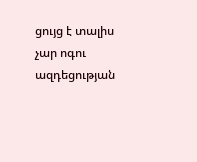ցույց է տալիս չար ոգու ազդեցության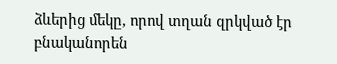ձևերից մեկը, որով տղան զրկված էր բնականորեն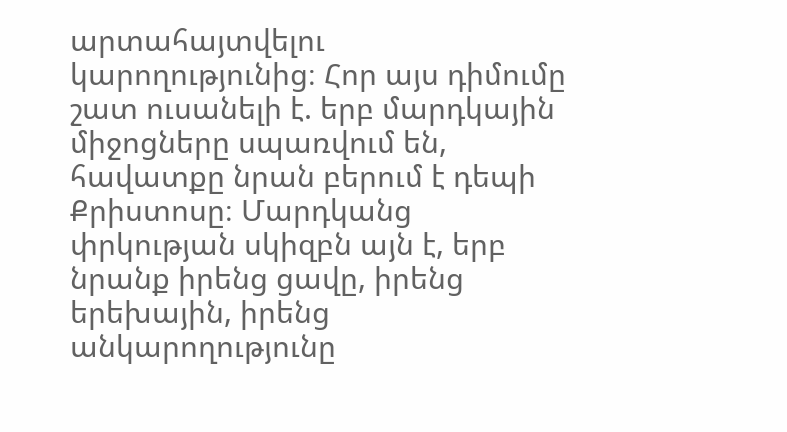արտահայտվելու կարողությունից։ Հոր այս դիմումը շատ ուսանելի է. երբ մարդկային միջոցները սպառվում են, հավատքը նրան բերում է դեպի Քրիստոսը։ Մարդկանց փրկության սկիզբն այն է, երբ նրանք իրենց ցավը, իրենց երեխային, իրենց անկարողությունը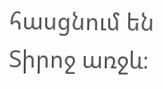հասցնում են Տիրոջ առջև։